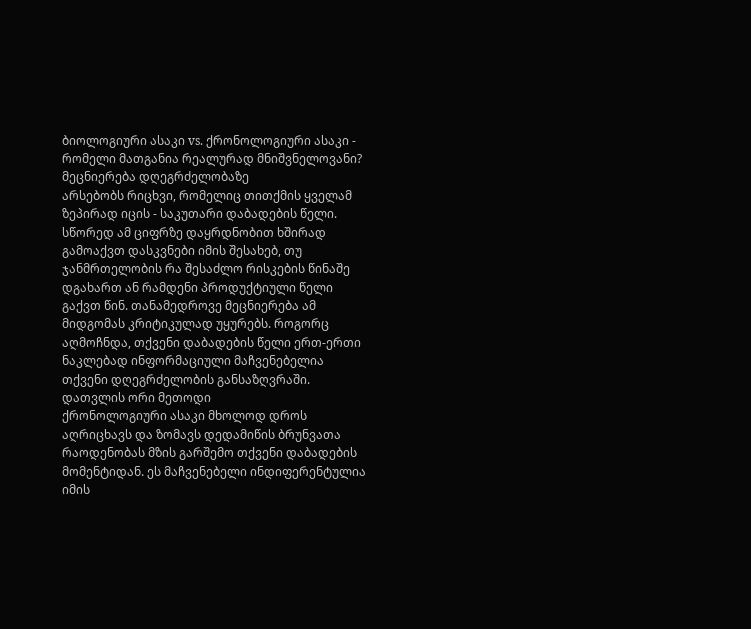ბიოლოგიური ასაკი vs. ქრონოლოგიური ასაკი - რომელი მათგანია რეალურად მნიშვნელოვანი?
მეცნიერება დღეგრძელობაზე
არსებობს რიცხვი, რომელიც თითქმის ყველამ ზეპირად იცის - საკუთარი დაბადების წელი. სწორედ ამ ციფრზე დაყრდნობით ხშირად გამოაქვთ დასკვნები იმის შესახებ, თუ ჯანმრთელობის რა შესაძლო რისკების წინაშე დგახართ ან რამდენი პროდუქტიული წელი გაქვთ წინ. თანამედროვე მეცნიერება ამ მიდგომას კრიტიკულად უყურებს. როგორც აღმოჩნდა, თქვენი დაბადების წელი ერთ-ერთი ნაკლებად ინფორმაციული მაჩვენებელია თქვენი დღეგრძელობის განსაზღვრაში.
დათვლის ორი მეთოდი
ქრონოლოგიური ასაკი მხოლოდ დროს აღრიცხავს და ზომავს დედამიწის ბრუნვათა რაოდენობას მზის გარშემო თქვენი დაბადების მომენტიდან. ეს მაჩვენებელი ინდიფერენტულია იმის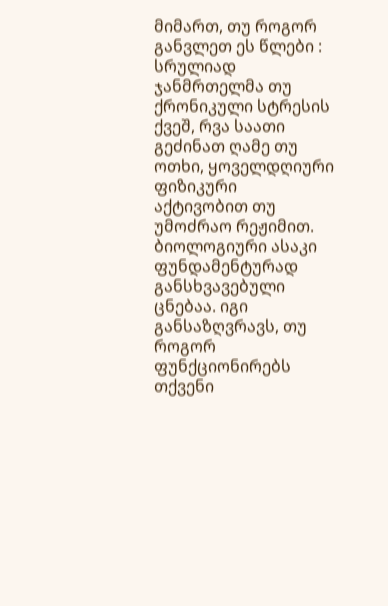მიმართ, თუ როგორ განვლეთ ეს წლები : სრულიად ჯანმრთელმა თუ ქრონიკული სტრესის ქვეშ, რვა საათი გეძინათ ღამე თუ ოთხი, ყოველდღიური ფიზიკური აქტივობით თუ უმოძრაო რეჟიმით.
ბიოლოგიური ასაკი ფუნდამენტურად განსხვავებული ცნებაა. იგი განსაზღვრავს, თუ როგორ ფუნქციონირებს თქვენი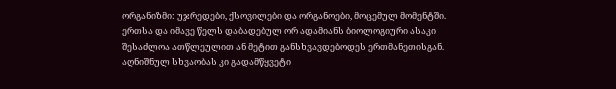ორგანიზმი: უჯრედები, ქსოვილები და ორგანოები, მოცემულ მომენტში. ერთსა და იმავე წელს დაბადებულ ორ ადამიანს ბიოლოგიური ასაკი შესაძლოა ათწლეულით ან მეტით განსხვავდებოდეს ერთმანეთისგან. აღნიშნულ სხვაობას კი გადამწყვეტი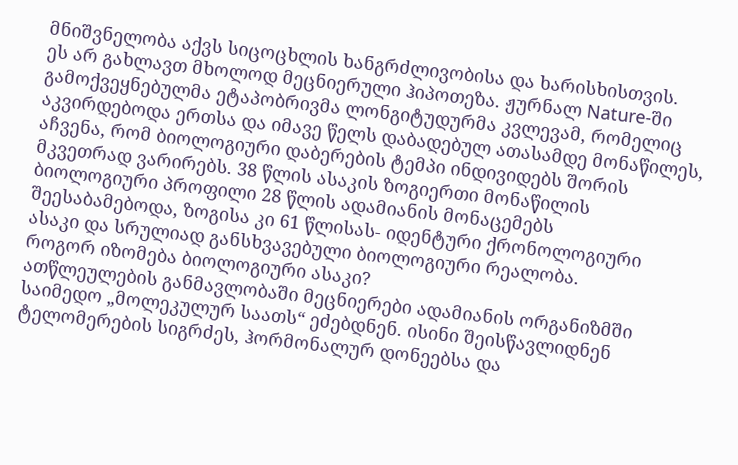მნიშვნელობა აქვს სიცოცხლის ხანგრძლივობისა და ხარისხისთვის.
ეს არ გახლავთ მხოლოდ მეცნიერული ჰიპოთეზა. ჟურნალ Nature-ში გამოქვეყნებულმა ეტაპობრივმა ლონგიტუდურმა კვლევამ, რომელიც აკვირდებოდა ერთსა და იმავე წელს დაბადებულ ათასამდე მონაწილეს, აჩვენა, რომ ბიოლოგიური დაბერების ტემპი ინდივიდებს შორის მკვეთრად ვარირებს. 38 წლის ასაკის ზოგიერთი მონაწილის ბიოლოგიური პროფილი 28 წლის ადამიანის მონაცემებს შეესაბამებოდა, ზოგისა კი 61 წლისას- იდენტური ქრონოლოგიური ასაკი და სრულიად განსხვავებული ბიოლოგიური რეალობა.
როგორ იზომება ბიოლოგიური ასაკი?
ათწლეულების განმავლობაში მეცნიერები ადამიანის ორგანიზმში საიმედო „მოლეკულურ საათს“ ეძებდნენ. ისინი შეისწავლიდნენ ტელომერების სიგრძეს, ჰორმონალურ დონეებსა და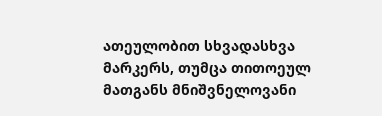ათეულობით სხვადასხვა მარკერს, თუმცა თითოეულ მათგანს მნიშვნელოვანი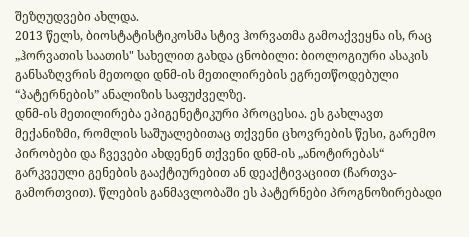შეზღუდვები ახლდა.
2013 წელს, ბიოსტატისტიკოსმა სტივ ჰორვათმა გამოაქვეყნა ის, რაც „ჰორვათის საათის" სახელით გახდა ცნობილი: ბიოლოგიური ასაკის განსაზღვრის მეთოდი დნმ-ის მეთილირების ეგრეთწოდებული “პატერნების” ანალიზის საფუძველზე.
დნმ-ის მეთილირება ეპიგენეტიკური პროცესია. ეს გახლავთ მექანიზმი, რომლის საშუალებითაც თქვენი ცხოვრების წესი, გარემო პირობები და ჩვევები ახდენენ თქვენი დნმ-ის „ანოტირებას“ გარკვეული გენების გააქტიურებით ან დეაქტივაციით (ჩართვა-გამორთვით). წლების განმავლობაში ეს პატერნები პროგნოზირებადი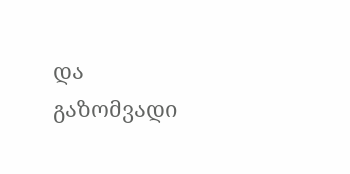და გაზომვადი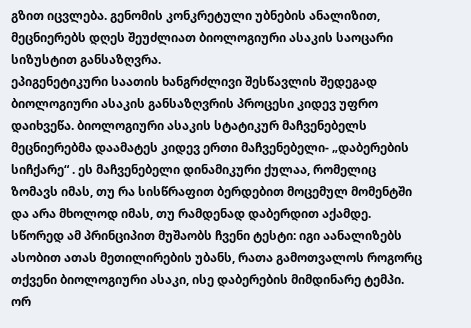გზით იცვლება. გენომის კონკრეტული უბნების ანალიზით, მეცნიერებს დღეს შეუძლიათ ბიოლოგიური ასაკის საოცარი სიზუსტით განსაზღვრა.
ეპიგენეტიკური საათის ხანგრძლივი შესწავლის შედეგად ბიოლოგიური ასაკის განსაზღვრის პროცესი კიდევ უფრო დაიხვეწა. ბიოლოგიური ასაკის სტატიკურ მაჩვენებელს მეცნიერებმა დაამატეს კიდევ ერთი მაჩვენებელი- „დაბერების სიჩქარე“ . ეს მაჩვენებელი დინამიკური ქულაა, რომელიც ზომავს იმას, თუ რა სისწრაფით ბერდებით მოცემულ მომენტში და არა მხოლოდ იმას, თუ რამდენად დაბერდით აქამდე.
სწორედ ამ პრინციპით მუშაობს ჩვენი ტესტი: იგი აანალიზებს ასობით ათას მეთილირების უბანს, რათა გამოთვალოს როგორც თქვენი ბიოლოგიური ასაკი, ისე დაბერების მიმდინარე ტემპი.
ორ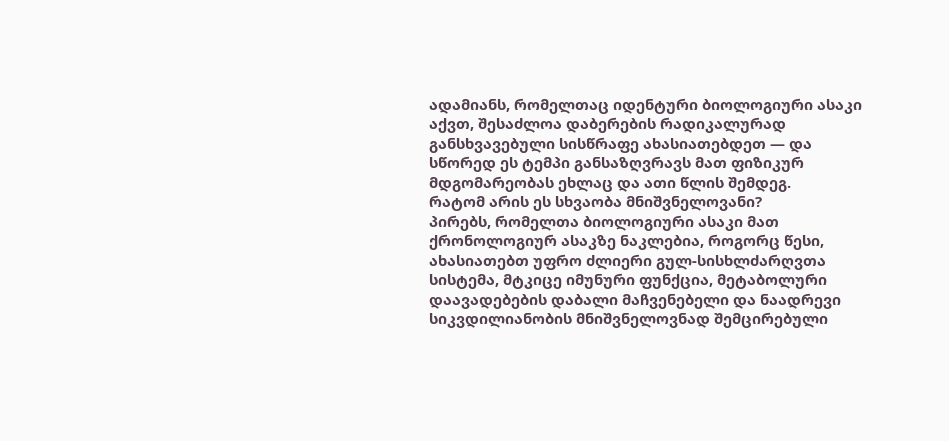ადამიანს, რომელთაც იდენტური ბიოლოგიური ასაკი აქვთ, შესაძლოა დაბერების რადიკალურად განსხვავებული სისწრაფე ახასიათებდეთ — და სწორედ ეს ტემპი განსაზღვრავს მათ ფიზიკურ მდგომარეობას ეხლაც და ათი წლის შემდეგ.
რატომ არის ეს სხვაობა მნიშვნელოვანი?
პირებს, რომელთა ბიოლოგიური ასაკი მათ ქრონოლოგიურ ასაკზე ნაკლებია, როგორც წესი, ახასიათებთ უფრო ძლიერი გულ-სისხლძარღვთა სისტემა, მტკიცე იმუნური ფუნქცია, მეტაბოლური დაავადებების დაბალი მაჩვენებელი და ნაადრევი სიკვდილიანობის მნიშვნელოვნად შემცირებული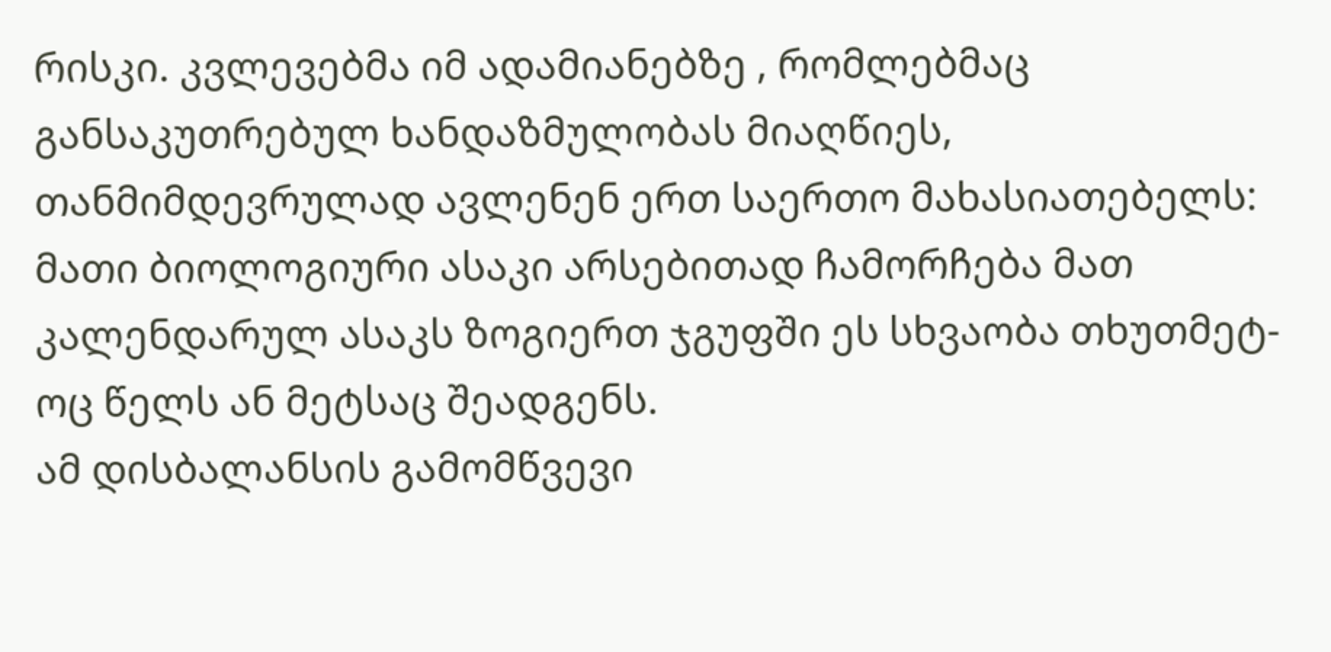რისკი. კვლევებმა იმ ადამიანებზე , რომლებმაც განსაკუთრებულ ხანდაზმულობას მიაღწიეს, თანმიმდევრულად ავლენენ ერთ საერთო მახასიათებელს: მათი ბიოლოგიური ასაკი არსებითად ჩამორჩება მათ კალენდარულ ასაკს ზოგიერთ ჯგუფში ეს სხვაობა თხუთმეტ-ოც წელს ან მეტსაც შეადგენს.
ამ დისბალანსის გამომწვევი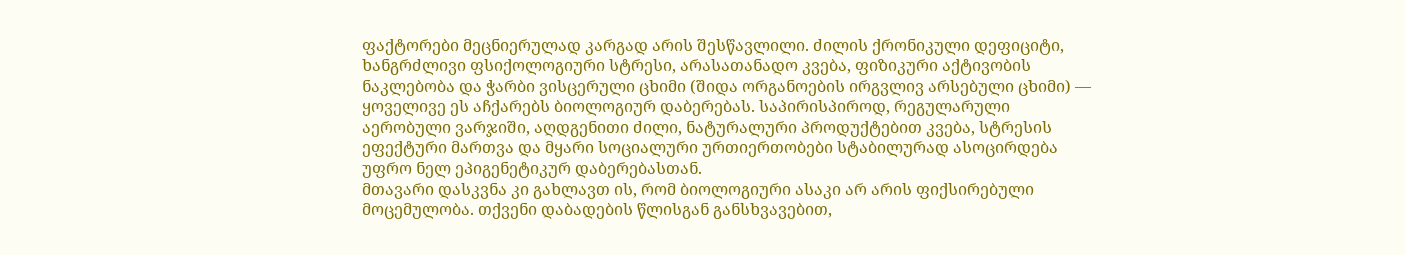ფაქტორები მეცნიერულად კარგად არის შესწავლილი. ძილის ქრონიკული დეფიციტი, ხანგრძლივი ფსიქოლოგიური სტრესი, არასათანადო კვება, ფიზიკური აქტივობის ნაკლებობა და ჭარბი ვისცერული ცხიმი (შიდა ორგანოების ირგვლივ არსებული ცხიმი) — ყოველივე ეს აჩქარებს ბიოლოგიურ დაბერებას. საპირისპიროდ, რეგულარული აერობული ვარჯიში, აღდგენითი ძილი, ნატურალური პროდუქტებით კვება, სტრესის ეფექტური მართვა და მყარი სოციალური ურთიერთობები სტაბილურად ასოცირდება უფრო ნელ ეპიგენეტიკურ დაბერებასთან.
მთავარი დასკვნა კი გახლავთ ის, რომ ბიოლოგიური ასაკი არ არის ფიქსირებული მოცემულობა. თქვენი დაბადების წლისგან განსხვავებით,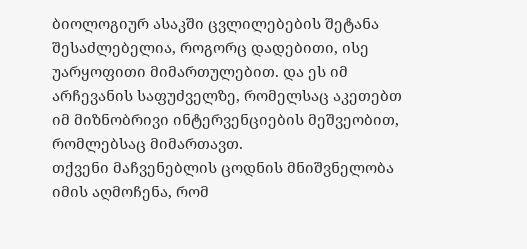ბიოლოგიურ ასაკში ცვლილებების შეტანა შესაძლებელია, როგორც დადებითი, ისე უარყოფითი მიმართულებით. და ეს იმ არჩევანის საფუძველზე, რომელსაც აკეთებთ იმ მიზნობრივი ინტერვენციების მეშვეობით, რომლებსაც მიმართავთ.
თქვენი მაჩვენებლის ცოდნის მნიშვნელობა
იმის აღმოჩენა, რომ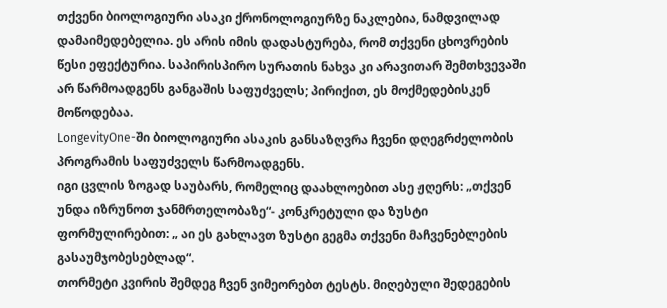თქვენი ბიოლოგიური ასაკი ქრონოლოგიურზე ნაკლებია, ნამდვილად დამაიმედებელია. ეს არის იმის დადასტურება, რომ თქვენი ცხოვრების წესი ეფექტურია. საპირისპირო სურათის ნახვა კი არავითარ შემთხვევაში არ წარმოადგენს განგაშის საფუძველს; პირიქით, ეს მოქმედებისკენ მოწოდებაა.
LongevityOne-ში ბიოლოგიური ასაკის განსაზღვრა ჩვენი დღეგრძელობის პროგრამის საფუძველს წარმოადგენს.
იგი ცვლის ზოგად საუბარს, რომელიც დაახლოებით ასე ჟღერს: „თქვენ უნდა იზრუნოთ ჯანმრთელობაზე“- კონკრეტული და ზუსტი ფორმულირებით: „ აი ეს გახლავთ ზუსტი გეგმა თქვენი მაჩვენებლების გასაუმჯობესებლად“.
თორმეტი კვირის შემდეგ ჩვენ ვიმეორებთ ტესტს. მიღებული შედეგების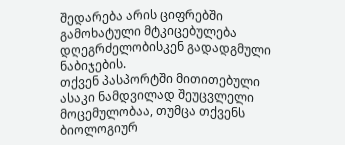შედარება არის ციფრებში გამოხატული მტკიცებულება დღეგრძელობისკენ გადადგმული ნაბიჯების.
თქვენ პასპორტში მითითებული ასაკი ნამდვილად შეუცვლელი მოცემულობაა, თუმცა თქვენს ბიოლოგიურ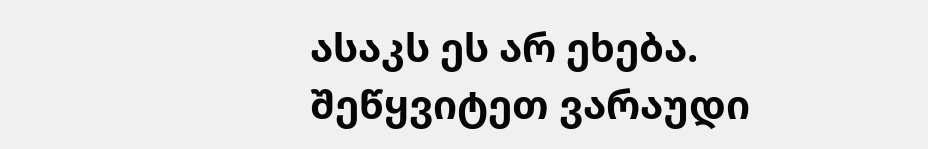ასაკს ეს არ ეხება.
შეწყვიტეთ ვარაუდი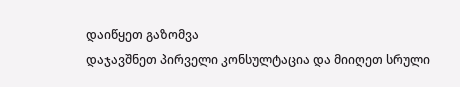დაიწყეთ გაზომვა
დაჯავშნეთ პირველი კონსულტაცია და მიიღეთ სრული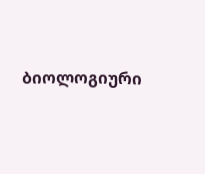ბიოლოგიური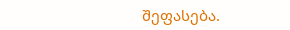შეფასება.